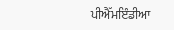ਪੀਐੱਮਇੰਡੀਆ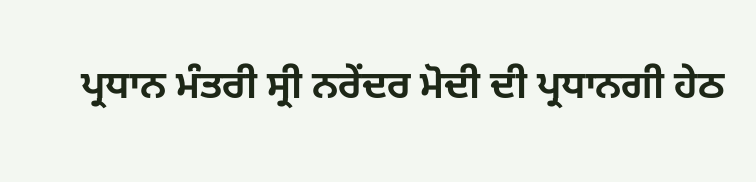ਪ੍ਰਧਾਨ ਮੰਤਰੀ ਸ੍ਰੀ ਨਰੇਂਦਰ ਮੋਦੀ ਦੀ ਪ੍ਰਧਾਨਗੀ ਹੇਠ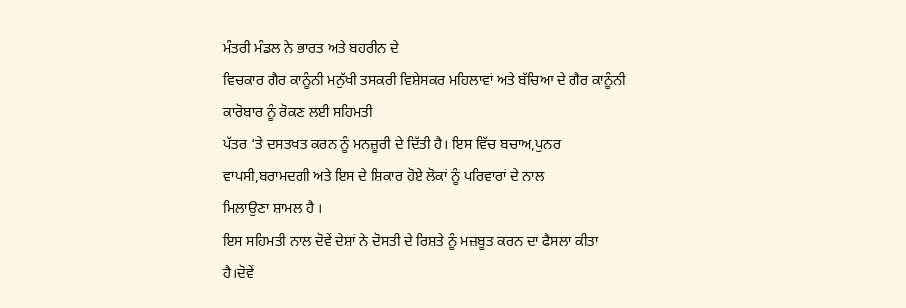ਮੰਤਰੀ ਮੰਡਲ ਨੇ ਭਾਰਤ ਅਤੇ ਬਹਰੀਨ ਦੇ
ਵਿਚਕਾਰ ਗੈਰ ਕਾਨੂੰਨੀ ਮਨੁੱਖੀ ਤਸਕਰੀ ਵਿਸ਼ੇਸਕਰ ਮਹਿਲਾਵਾਂ ਅਤੇ ਬੱਚਿਆ ਦੇ ਗੈਰ ਕਾਨੂੰਨੀ ਕਾਰੋਬਾਰ ਨੂੰ ਰੋਕਣ ਲਈ ਸਹਿਮਤੀ
ਪੱਤਰ ‘ਤੇ ਦਸਤਖਤ ਕਰਨ ਨੂੰ ਮਨਜ਼ੂਰੀ ਦੇ ਦਿੱਤੀ ਹੈ। ਇਸ ਵਿੱਚ ਬਚਾਅ,ਪੁਨਰ ਵਾਪਸੀ,ਬਰਾਮਦਗੀ ਅਤੇ ਇਸ ਦੇ ਸ਼ਿਕਾਰ ਹੋਏ ਲੋਕਾਂ ਨੂੰ ਪਰਿਵਾਰਾਂ ਦੇ ਨਾਲ
ਮਿਲਾਉਣਾ ਸ਼ਾਮਲ ਹੈ ।
ਇਸ ਸਹਿਮਤੀ ਨਾਲ ਦੋਵੇਂ ਦੇਸ਼ਾਂ ਨੇ ਦੋਸਤੀ ਦੇ ਰਿਸ਼ਤੇ ਨੂੰ ਮਜ਼ਬੂਤ ਕਰਨ ਦਾ ਫੈਸਲਾ ਕੀਤਾ ਹੈ।ਦੋਵੇਂ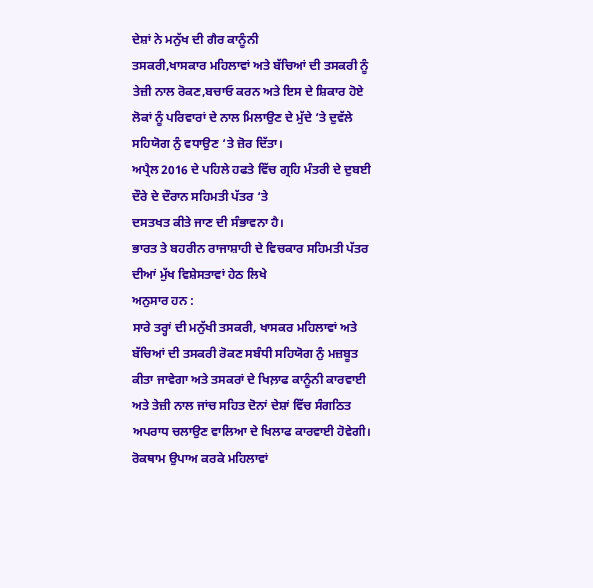ਦੇਸ਼ਾਂ ਨੇ ਮਨੁੱਖ ਦੀ ਗੈਰ ਕਾਨੂੰਨੀ
ਤਸਕਰੀ,ਖਾਸਕਾਰ ਮਹਿਲਾਵਾਂ ਅਤੇ ਬੱਚਿਆਂ ਦੀ ਤਸਕਰੀ ਨੂੰ ਤੇਜ਼ੀ ਨਾਲ ਰੋਕਣ,ਬਚਾਓ ਕਰਨ ਅਤੇ ਇਸ ਦੇ ਸ਼ਿਕਾਰ ਹੋਏ ਲੋਕਾਂ ਨੂੰ ਪਰਿਵਾਰਾਂ ਦੇ ਨਾਲ ਮਿਲਾਉਣ ਦੇ ਮੁੱਦੇ ‘ਤੇ ਦੁਵੱਲੇ ਸਹਿਯੋਗ ਨੁੰ ਵਧਾਉਣ ‘ਤੇ ਜ਼ੋਰ ਦਿੱਤਾ।
ਅਪ੍ਰੈਲ 2016 ਦੇ ਪਹਿਲੇ ਹਫਤੇ ਵਿੱਚ ਗ੍ਰਹਿ ਮੰਤਰੀ ਦੇ ਦੁਬਈ ਦੌਰੇ ਦੇ ਦੌਰਾਨ ਸਹਿਮਤੀ ਪੱਤਰ ‘ਤੇ
ਦਸਤਖਤ ਕੀਤੇ ਜਾਣ ਦੀ ਸੰਭਾਵਨਾ ਹੈ।
ਭਾਰਤ ਤੇ ਬਹਰੀਨ ਰਾਜਾਸ਼ਾਹੀ ਦੇ ਵਿਚਕਾਰ ਸਹਿਮਤੀ ਪੱਤਰ ਦੀਆਂ ਮੁੱਖ ਵਿਸ਼ੇਸਤਾਵਾਂ ਹੇਠ ਲਿਖੇ
ਅਨੁਸਾਰ ਹਨ :
ਸਾਰੇ ਤਰ੍ਹਾਂ ਦੀ ਮਨੁੱਖੀ ਤਸਕਰੀ, ਖਾਸਕਰ ਮਹਿਲਾਵਾਂ ਅਤੇ ਬੱਚਿਆਂ ਦੀ ਤਸਕਰੀ ਰੋਕਣ ਸਬੰਧੀ ਸਹਿਯੋਗ ਨੁੰ ਮਜ਼ਬੂਤ ਕੀਤਾ ਜਾਵੇਗਾ ਅਤੇ ਤਸਕਰਾਂ ਦੇ ਖਿਲ਼ਾਫ ਕਾਨੂੰਨੀ ਕਾਰਵਾਈ ਅਤੇ ਤੇਜ਼ੀ ਨਾਲ ਜਾਂਚ ਸਹਿਤ ਦੋਨਾਂ ਦੇਸ਼ਾਂ ਵਿੱਚ ਸੰਗਠਿਤ ਅਪਰਾਧ ਚਲਾਉਣ ਵਾਲਿਆ ਦੇ ਖਿਲਾਫ ਕਾਰਵਾਈ ਹੋਵੇਗੀ।
ਰੋਕਥਾਮ ਉਪਾਅ ਕਰਕੇ ਮਹਿਲਾਵਾਂ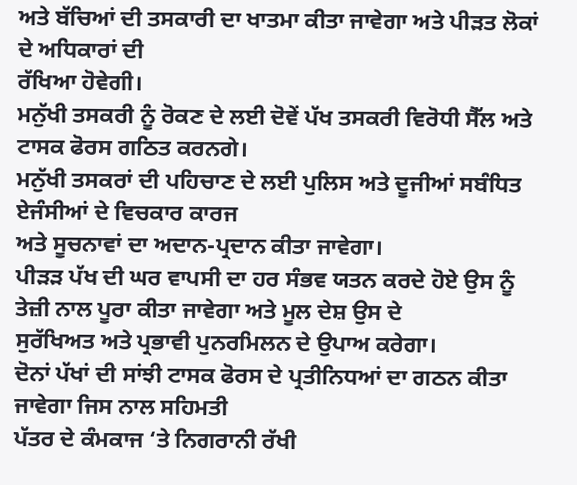ਅਤੇ ਬੱਚਿਆਂ ਦੀ ਤਸਕਾਰੀ ਦਾ ਖਾਤਮਾ ਕੀਤਾ ਜਾਵੇਗਾ ਅਤੇ ਪੀੜਤ ਲੋਕਾਂ ਦੇ ਅਧਿਕਾਰਾਂ ਦੀ
ਰੱਖਿਆ ਹੋਵੇਗੀ।
ਮਨੁੱਖੀ ਤਸਕਰੀ ਨੂੰ ਰੋਕਣ ਦੇ ਲਈ ਦੋਵੇਂ ਪੱਖ ਤਸਕਰੀ ਵਿਰੋਧੀ ਸੈੱਲ ਅਤੇ ਟਾਸਕ ਫੋਰਸ ਗਠਿਤ ਕਰਨਗੇ।
ਮਨੁੱਖੀ ਤਸਕਰਾਂ ਦੀ ਪਹਿਚਾਣ ਦੇ ਲਈ ਪੁਲਿਸ ਅਤੇ ਦੂਜੀਆਂ ਸਬੰਧਿਤ ਏਜੰਸੀਆਂ ਦੇ ਵਿਚਕਾਰ ਕਾਰਜ
ਅਤੇ ਸੂਚਨਾਵਾਂ ਦਾ ਅਦਾਨ-ਪ੍ਰਦਾਨ ਕੀਤਾ ਜਾਵੇਗਾ।
ਪੀੜੜ ਪੱਖ ਦੀ ਘਰ ਵਾਪਸੀ ਦਾ ਹਰ ਸੰਭਵ ਯਤਨ ਕਰਦੇ ਹੋਏ ਉਸ ਨੂੰ ਤੇਜ਼ੀ ਨਾਲ ਪੂਰਾ ਕੀਤਾ ਜਾਵੇਗਾ ਅਤੇ ਮੂਲ ਦੇਸ਼ ਉਸ ਦੇ
ਸੁਰੱਖਿਅਤ ਅਤੇ ਪ੍ਰਭਾਵੀ ਪੁਨਰਮਿਲਨ ਦੇ ਉਪਾਅ ਕਰੇਗਾ।
ਦੋਨਾਂ ਪੱਖਾਂ ਦੀ ਸਾਂਝੀ ਟਾਸਕ ਫੋਰਸ ਦੇ ਪ੍ਰਤੀਨਿਧਆਂ ਦਾ ਗਠਨ ਕੀਤਾ ਜਾਵੇਗਾ ਜਿਸ ਨਾਲ ਸਹਿਮਤੀ
ਪੱਤਰ ਦੇ ਕੰਮਕਾਜ ‘ਤੇ ਨਿਗਰਾਨੀ ਰੱਖੀ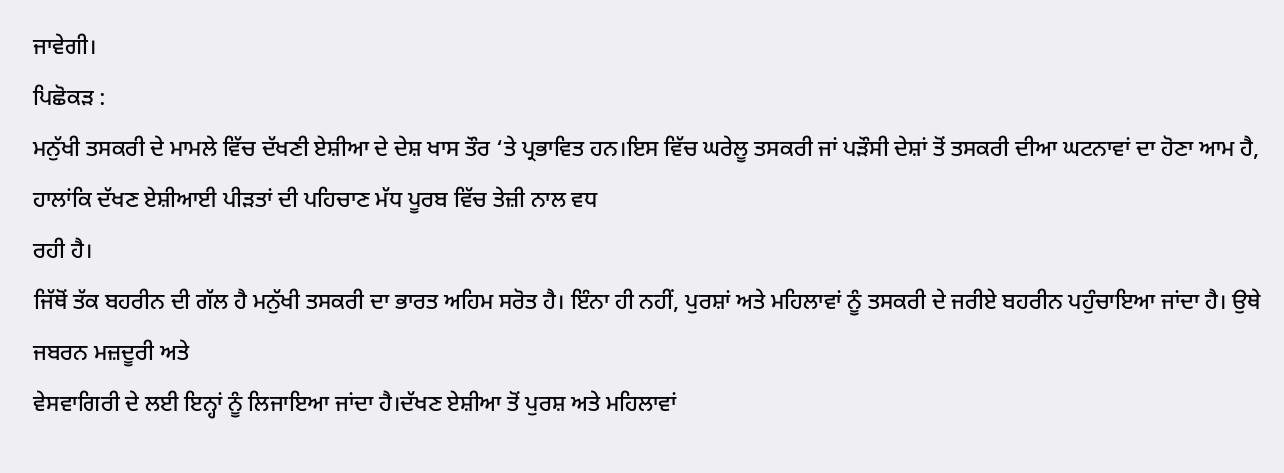ਜਾਵੇਗੀ।
ਪਿਛੋਕੜ :
ਮਨੁੱਖੀ ਤਸਕਰੀ ਦੇ ਮਾਮਲੇ ਵਿੱਚ ਦੱਖਣੀ ਏਸ਼ੀਆ ਦੇ ਦੇਸ਼ ਖਾਸ ਤੌਰ ‘ਤੇ ਪ੍ਰਭਾਵਿਤ ਹਨ।ਇਸ ਵਿੱਚ ਘਰੇਲੂ ਤਸਕਰੀ ਜਾਂ ਪੜੌਸੀ ਦੇਸ਼ਾਂ ਤੋਂ ਤਸਕਰੀ ਦੀਆ ਘਟਨਾਵਾਂ ਦਾ ਹੋਣਾ ਆਮ ਹੈ, ਹਾਲਾਂਕਿ ਦੱਖਣ ਏਸ਼ੀਆਈ ਪੀੜਤਾਂ ਦੀ ਪਹਿਚਾਣ ਮੱਧ ਪੂਰਬ ਵਿੱਚ ਤੇਜ਼ੀ ਨਾਲ ਵਧ
ਰਹੀ ਹੈ।
ਜਿੱਥੋਂ ਤੱਕ ਬਹਰੀਨ ਦੀ ਗੱਲ ਹੈ ਮਨੁੱਖੀ ਤਸਕਰੀ ਦਾ ਭਾਰਤ ਅਹਿਮ ਸਰੋਤ ਹੈ। ਇੰਨਾ ਹੀ ਨਹੀਂ, ਪੁਰਸ਼ਾਂ ਅਤੇ ਮਹਿਲਾਵਾਂ ਨੂੰ ਤਸਕਰੀ ਦੇ ਜਰੀਏ ਬਹਰੀਨ ਪਹੁੰਚਾਇਆ ਜਾਂਦਾ ਹੈ। ਉਥੇ ਜਬਰਨ ਮਜ਼ਦੂਰੀ ਅਤੇ
ਵੇਸਵਾਗਿਰੀ ਦੇ ਲਈ ਇਨ੍ਹਾਂ ਨੂੰ ਲਿਜਾਇਆ ਜਾਂਦਾ ਹੈ।ਦੱਖਣ ਏਸ਼ੀਆ ਤੋਂ ਪੁਰਸ਼ ਅਤੇ ਮਹਿਲਾਵਾਂ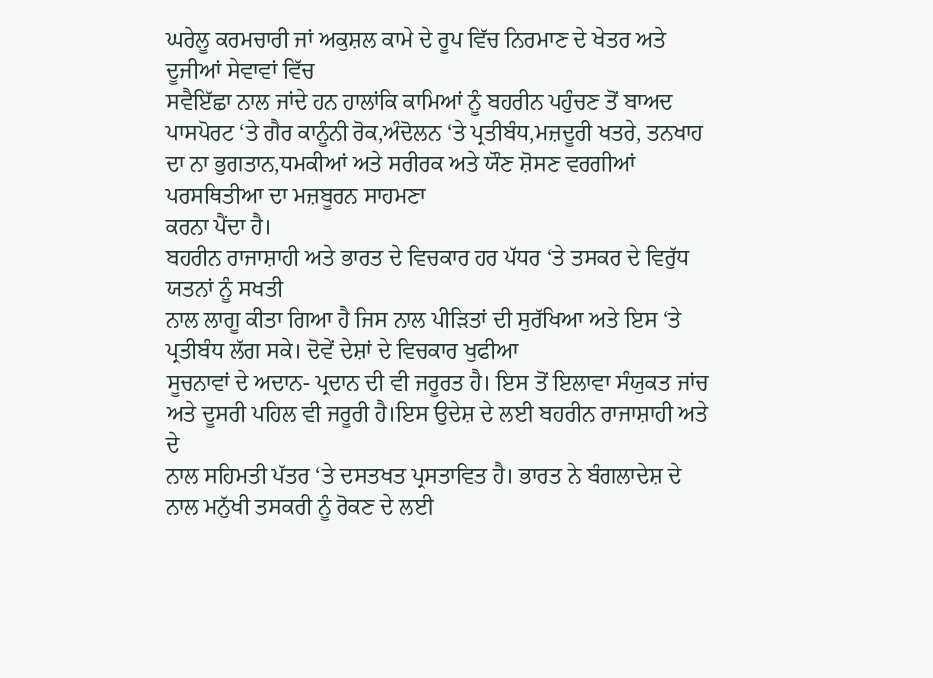ਘਰੇਲੂ ਕਰਮਚਾਰੀ ਜਾਂ ਅਕੁਸ਼ਲ ਕਾਮੇ ਦੇ ਰੂਪ ਵਿੱਚ ਨਿਰਮਾਣ ਦੇ ਖੇਤਰ ਅਤੇ ਦੂਜੀਆਂ ਸੇਵਾਵਾਂ ਵਿੱਚ
ਸਵੈਇੱਛਾ ਨਾਲ ਜਾਂਦੇ ਹਨ ਹਾਲਾਂਕਿ ਕਾਮਿਆਂ ਨੂੰ ਬਹਰੀਨ ਪਹੁੰਚਣ ਤੋਂ ਬਾਅਦ
ਪਾਸਪੋਰਟ ‘ਤੇ ਗੈਰ ਕਾਨੂੰਨੀ ਰੋਕ,ਅੰਦੋਲਨ ‘ਤੇ ਪ੍ਰਤੀਬੰਧ,ਮਜ਼ਦੂਰੀ ਖਤਰੇ, ਤਨਖਾਹ ਦਾ ਨਾ ਭੁਗਤਾਨ,ਧਮਕੀਆਂ ਅਤੇ ਸਰੀਰਕ ਅਤੇ ਯੌਣ ਸ਼ੋਸਣ ਵਰਗੀਆਂ ਪਰਸਥਿਤੀਆ ਦਾ ਮਜ਼ਬੂਰਨ ਸਾਹਮਣਾ
ਕਰਨਾ ਪੈਂਦਾ ਹੈ।
ਬਹਰੀਨ ਰਾਜਾਸ਼ਾਹੀ ਅਤੇ ਭਾਰਤ ਦੇ ਵਿਚਕਾਰ ਹਰ ਪੱਧਰ ‘ਤੇ ਤਸਕਰ ਦੇ ਵਿਰੁੱਧ ਯਤਨਾਂ ਨੂੰ ਸਖਤੀ
ਨਾਲ ਲਾਗੂ ਕੀਤਾ ਗਿਆ ਹੈ ਜਿਸ ਨਾਲ ਪੀੜਿਤਾਂ ਦੀ ਸੁਰੱਖਿਆ ਅਤੇ ਇਸ ‘ਤੇ ਪ੍ਰਤੀਬੰਧ ਲੱਗ ਸਕੇ। ਦੋਵੇਂ ਦੇਸ਼ਾਂ ਦੇ ਵਿਚਕਾਰ ਖੁਫੀਆ
ਸੂਚਨਾਵਾਂ ਦੇ ਅਦਾਨ- ਪ੍ਰਦਾਨ ਦੀ ਵੀ ਜਰੂਰਤ ਹੈ। ਇਸ ਤੋਂ ਇਲਾਵਾ ਸੰਯੁਕਤ ਜਾਂਚ ਅਤੇ ਦੂਸਰੀ ਪਹਿਲ ਵੀ ਜਰੂਰੀ ਹੈ।ਇਸ ਉਦੇਸ਼ ਦੇ ਲਈ ਬਹਰੀਨ ਰਾਜਾਸ਼ਾਹੀ ਅਤੇ ਦੇ
ਨਾਲ ਸਹਿਮਤੀ ਪੱਤਰ ‘ਤੇ ਦਸਤਖਤ ਪ੍ਰਸਤਾਵਿਤ ਹੈ। ਭਾਰਤ ਨੇ ਬੰਗਲਾਦੇਸ਼ ਦੇ ਨਾਲ ਮਨੁੱਖੀ ਤਸਕਰੀ ਨੂੰ ਰੋਕਣ ਦੇ ਲਈ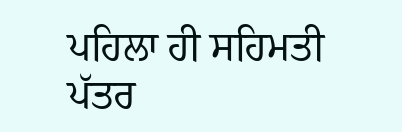ਪਹਿਲਾ ਹੀ ਸਹਿਮਤੀ ਪੱਤਰ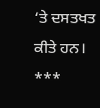‘ਤੇ ਦਸਤਖਤ ਕੀਤੇ ਹਨ।
***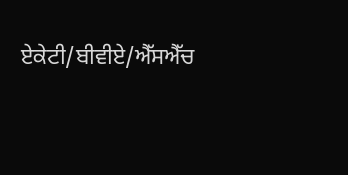ਏਕੇਟੀ/ਬੀਵੀਏ/ਐੱਸਐੱਚ